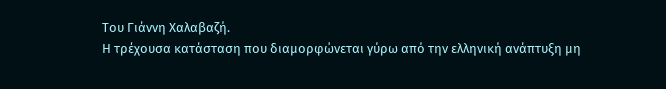Του Γιάννη Χαλαβαζή.
Η τρέχουσα κατάσταση που διαμορφώνεται γύρω από την ελληνική ανάπτυξη μη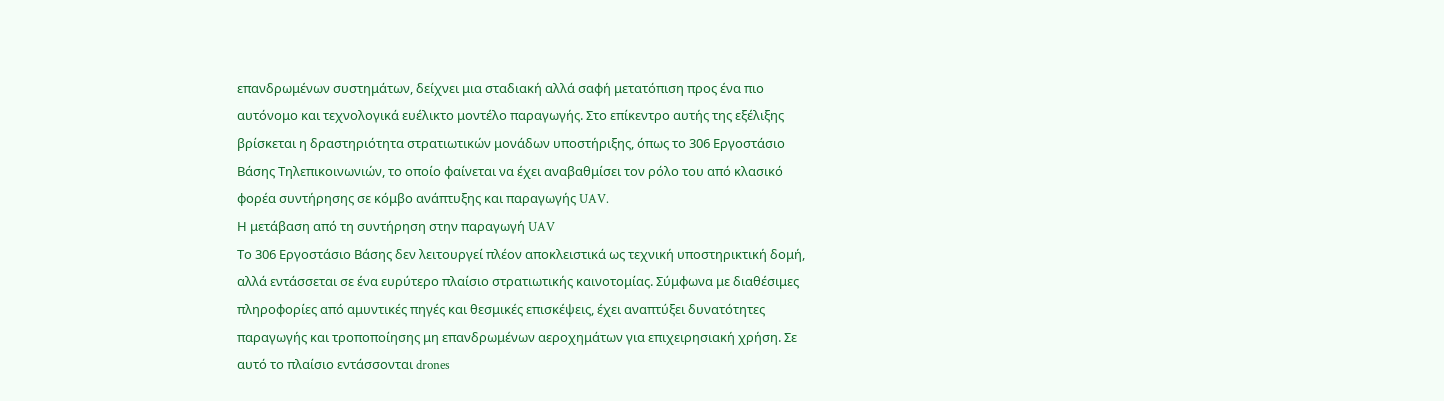επανδρωμένων συστημάτων, δείχνει μια σταδιακή αλλά σαφή μετατόπιση προς ένα πιο αυτόνομο και τεχνολογικά ευέλικτο μοντέλο παραγωγής. Στο επίκεντρο αυτής της εξέλιξης βρίσκεται η δραστηριότητα στρατιωτικών μονάδων υποστήριξης, όπως το 306 Εργοστάσιο Βάσης Τηλεπικοινωνιών, το οποίο φαίνεται να έχει αναβαθμίσει τον ρόλο του από κλασικό φορέα συντήρησης σε κόμβο ανάπτυξης και παραγωγής UAV.
Η μετάβαση από τη συντήρηση στην παραγωγή UAV
Το 306 Εργοστάσιο Βάσης δεν λειτουργεί πλέον αποκλειστικά ως τεχνική υποστηρικτική δομή, αλλά εντάσσεται σε ένα ευρύτερο πλαίσιο στρατιωτικής καινοτομίας. Σύμφωνα με διαθέσιμες πληροφορίες από αμυντικές πηγές και θεσμικές επισκέψεις, έχει αναπτύξει δυνατότητες παραγωγής και τροποποίησης μη επανδρωμένων αεροχημάτων για επιχειρησιακή χρήση. Σε αυτό το πλαίσιο εντάσσονται drones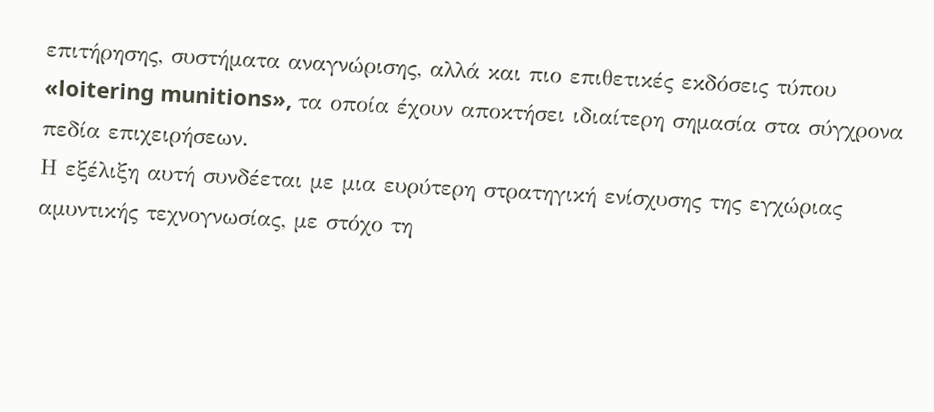επιτήρησης, συστήματα αναγνώρισης, αλλά και πιο επιθετικές εκδόσεις τύπου «loitering munitions», τα οποία έχουν αποκτήσει ιδιαίτερη σημασία στα σύγχρονα πεδία επιχειρήσεων.
Η εξέλιξη αυτή συνδέεται με μια ευρύτερη στρατηγική ενίσχυσης της εγχώριας αμυντικής τεχνογνωσίας, με στόχο τη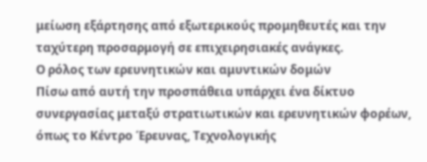μείωση εξάρτησης από εξωτερικούς προμηθευτές και την ταχύτερη προσαρμογή σε επιχειρησιακές ανάγκες.
Ο ρόλος των ερευνητικών και αμυντικών δομών
Πίσω από αυτή την προσπάθεια υπάρχει ένα δίκτυο συνεργασίας μεταξύ στρατιωτικών και ερευνητικών φορέων, όπως το Κέντρο Έρευνας, Τεχνολογικής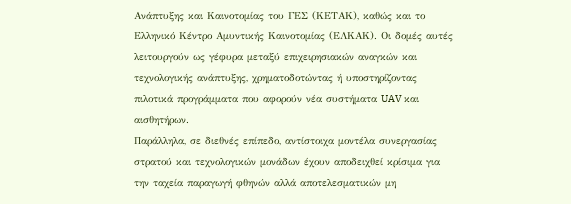Ανάπτυξης και Καινοτομίας του ΓΕΣ (ΚΕΤΑΚ), καθώς και το Ελληνικό Κέντρο Αμυντικής Καινοτομίας (ΕΛΚΑΚ). Οι δομές αυτές λειτουργούν ως γέφυρα μεταξύ επιχειρησιακών αναγκών και τεχνολογικής ανάπτυξης, χρηματοδοτώντας ή υποστηρίζοντας πιλοτικά προγράμματα που αφορούν νέα συστήματα UAV και αισθητήρων.
Παράλληλα, σε διεθνές επίπεδο, αντίστοιχα μοντέλα συνεργασίας στρατού και τεχνολογικών μονάδων έχουν αποδειχθεί κρίσιμα για την ταχεία παραγωγή φθηνών αλλά αποτελεσματικών μη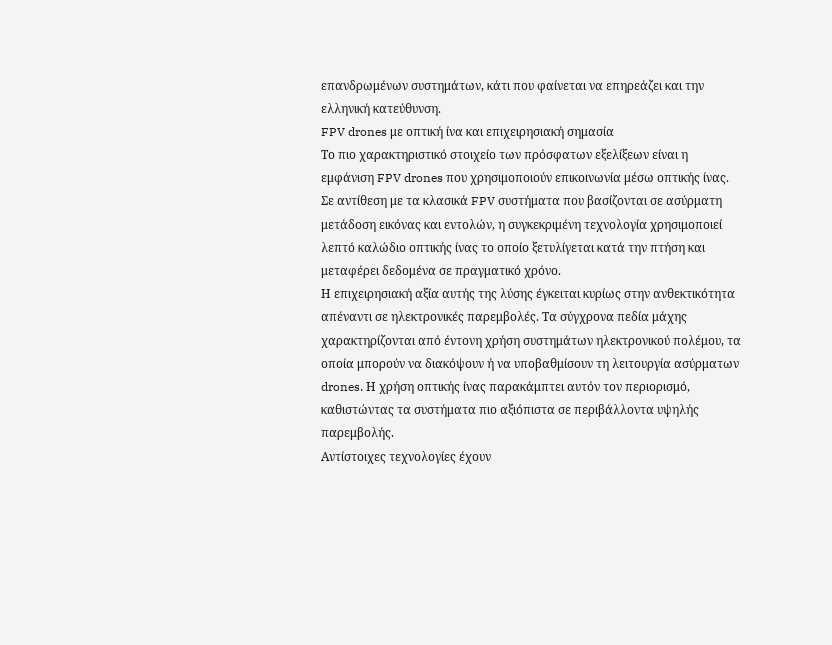επανδρωμένων συστημάτων, κάτι που φαίνεται να επηρεάζει και την ελληνική κατεύθυνση.
FPV drones με οπτική ίνα και επιχειρησιακή σημασία
Το πιο χαρακτηριστικό στοιχείο των πρόσφατων εξελίξεων είναι η εμφάνιση FPV drones που χρησιμοποιούν επικοινωνία μέσω οπτικής ίνας. Σε αντίθεση με τα κλασικά FPV συστήματα που βασίζονται σε ασύρματη μετάδοση εικόνας και εντολών, η συγκεκριμένη τεχνολογία χρησιμοποιεί λεπτό καλώδιο οπτικής ίνας το οποίο ξετυλίγεται κατά την πτήση και μεταφέρει δεδομένα σε πραγματικό χρόνο.
Η επιχειρησιακή αξία αυτής της λύσης έγκειται κυρίως στην ανθεκτικότητα απέναντι σε ηλεκτρονικές παρεμβολές. Τα σύγχρονα πεδία μάχης χαρακτηρίζονται από έντονη χρήση συστημάτων ηλεκτρονικού πολέμου, τα οποία μπορούν να διακόψουν ή να υποβαθμίσουν τη λειτουργία ασύρματων drones. Η χρήση οπτικής ίνας παρακάμπτει αυτόν τον περιορισμό, καθιστώντας τα συστήματα πιο αξιόπιστα σε περιβάλλοντα υψηλής παρεμβολής.
Αντίστοιχες τεχνολογίες έχουν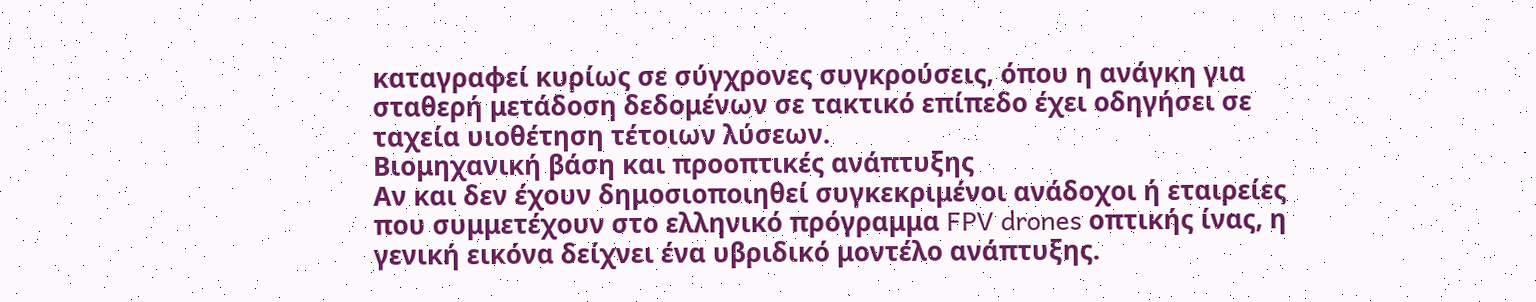καταγραφεί κυρίως σε σύγχρονες συγκρούσεις, όπου η ανάγκη για σταθερή μετάδοση δεδομένων σε τακτικό επίπεδο έχει οδηγήσει σε ταχεία υιοθέτηση τέτοιων λύσεων.
Βιομηχανική βάση και προοπτικές ανάπτυξης
Αν και δεν έχουν δημοσιοποιηθεί συγκεκριμένοι ανάδοχοι ή εταιρείες που συμμετέχουν στο ελληνικό πρόγραμμα FPV drones οπτικής ίνας, η γενική εικόνα δείχνει ένα υβριδικό μοντέλο ανάπτυξης.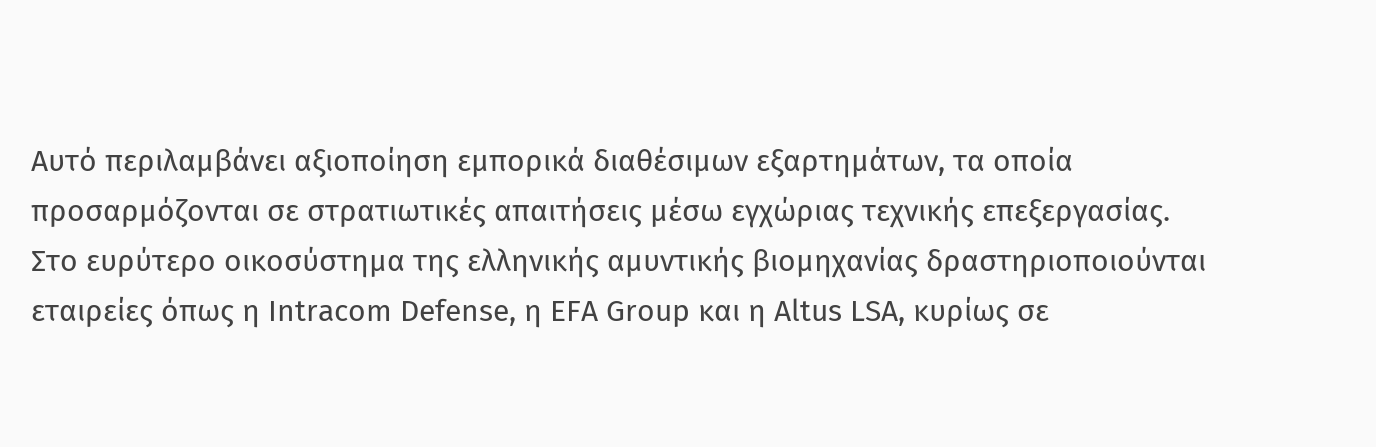Αυτό περιλαμβάνει αξιοποίηση εμπορικά διαθέσιμων εξαρτημάτων, τα οποία προσαρμόζονται σε στρατιωτικές απαιτήσεις μέσω εγχώριας τεχνικής επεξεργασίας.
Στο ευρύτερο οικοσύστημα της ελληνικής αμυντικής βιομηχανίας δραστηριοποιούνται εταιρείες όπως η Intracom Defense, η EFA Group και η Altus LSA, κυρίως σε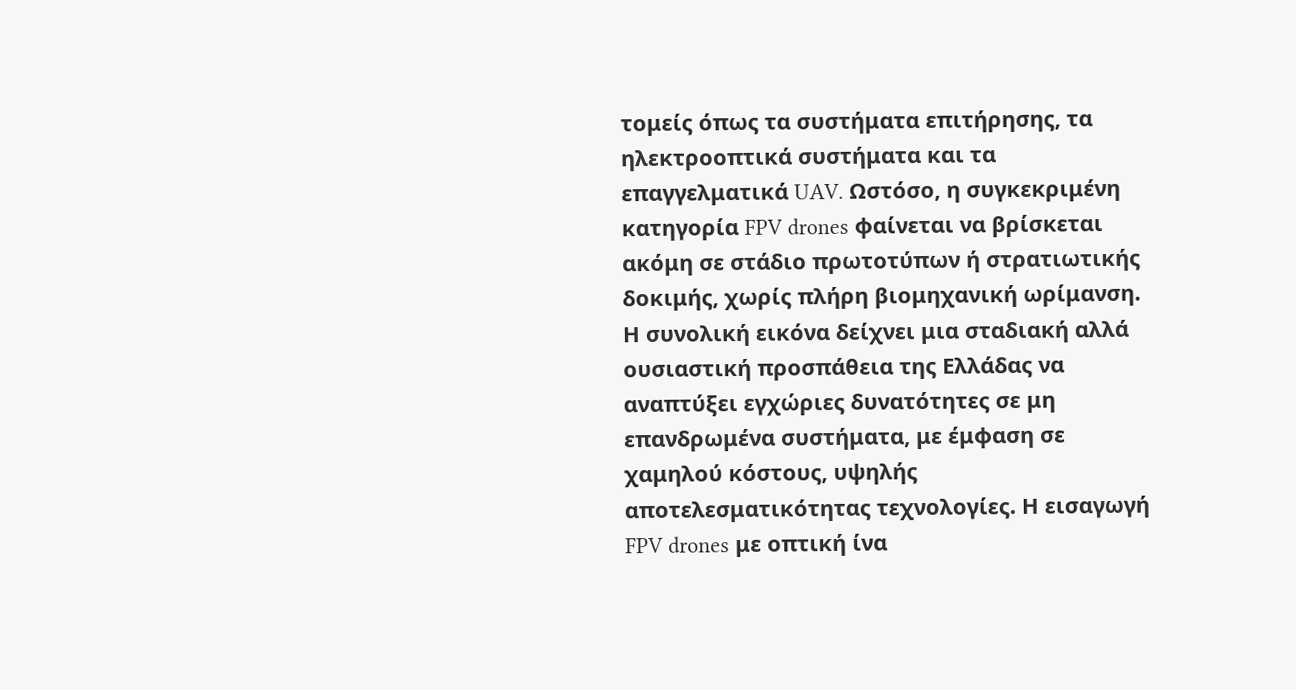τομείς όπως τα συστήματα επιτήρησης, τα ηλεκτροοπτικά συστήματα και τα επαγγελματικά UAV. Ωστόσο, η συγκεκριμένη κατηγορία FPV drones φαίνεται να βρίσκεται ακόμη σε στάδιο πρωτοτύπων ή στρατιωτικής δοκιμής, χωρίς πλήρη βιομηχανική ωρίμανση.
Η συνολική εικόνα δείχνει μια σταδιακή αλλά ουσιαστική προσπάθεια της Ελλάδας να αναπτύξει εγχώριες δυνατότητες σε μη επανδρωμένα συστήματα, με έμφαση σε χαμηλού κόστους, υψηλής αποτελεσματικότητας τεχνολογίες. Η εισαγωγή FPV drones με οπτική ίνα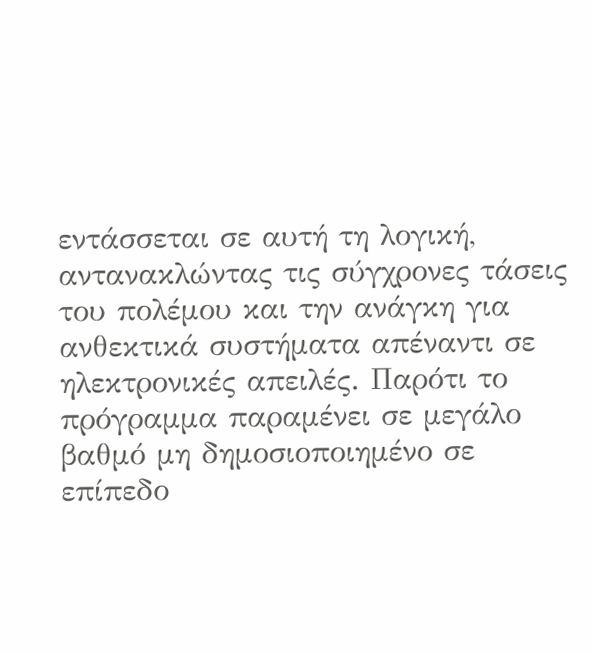εντάσσεται σε αυτή τη λογική, αντανακλώντας τις σύγχρονες τάσεις του πολέμου και την ανάγκη για ανθεκτικά συστήματα απέναντι σε ηλεκτρονικές απειλές. Παρότι το πρόγραμμα παραμένει σε μεγάλο βαθμό μη δημοσιοποιημένο σε επίπεδο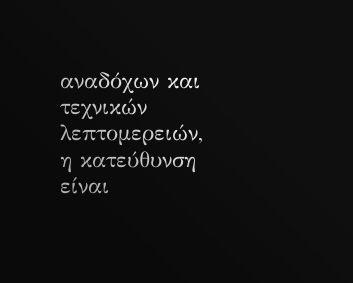αναδόχων και τεχνικών λεπτομερειών, η κατεύθυνση είναι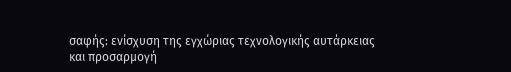σαφής: ενίσχυση της εγχώριας τεχνολογικής αυτάρκειας και προσαρμογή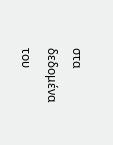στα δεδομένα του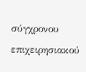σύγχρονου επιχειρησιακού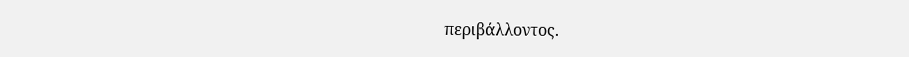περιβάλλοντος.